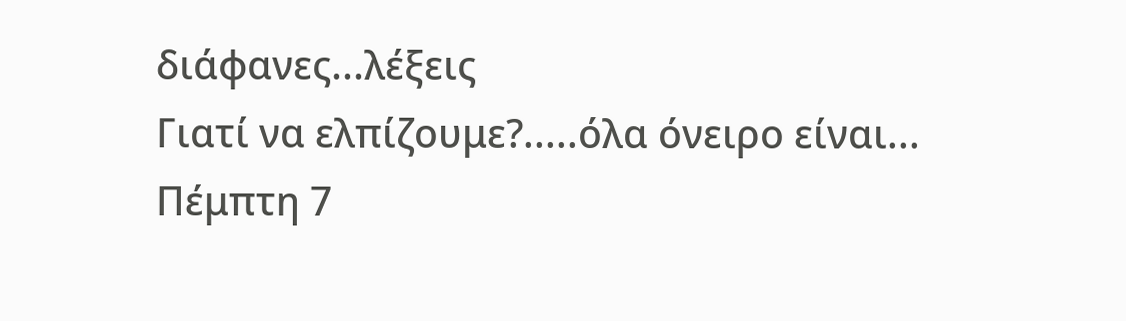διάφανες...λέξεις
Γιατί να ελπίζουμε?.....όλα όνειρο είναι...
Πέμπτη 7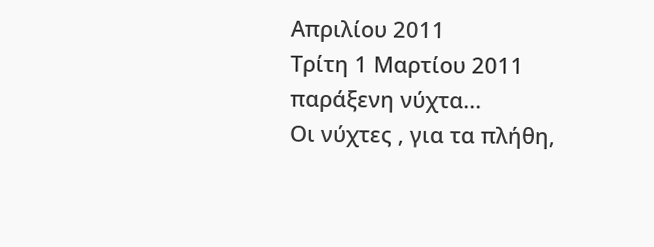Απριλίου 2011
Τρίτη 1 Μαρτίου 2011
παράξενη νύχτα...
Οι νύχτες , για τα πλήθη,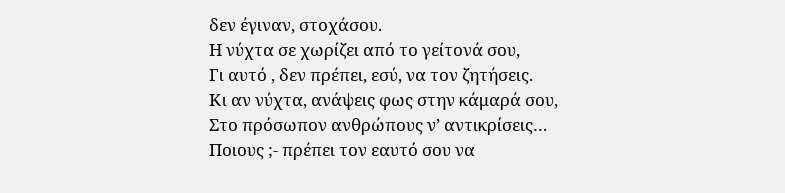δεν έγιναν, στοχάσου.
Η νύχτα σε χωρίζει από το γείτονά σου,
Γι αυτό , δεν πρέπει, εσύ, να τον ζητήσεις.
Κι αν νύχτα, ανάψεις φως στην κάμαρά σου,
Στο πρόσωπον ανθρώπους ν’ αντικρίσεις…
Ποιους ;- πρέπει τον εαυτό σου να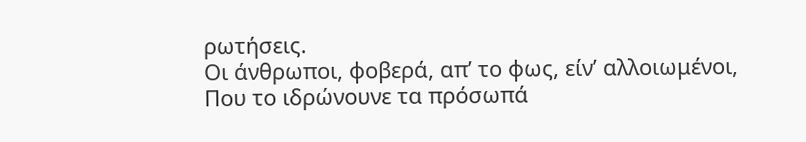ρωτήσεις.
Οι άνθρωποι, φοβερά, απ’ το φως, είν’ αλλοιωμένοι,
Που το ιδρώνουνε τα πρόσωπά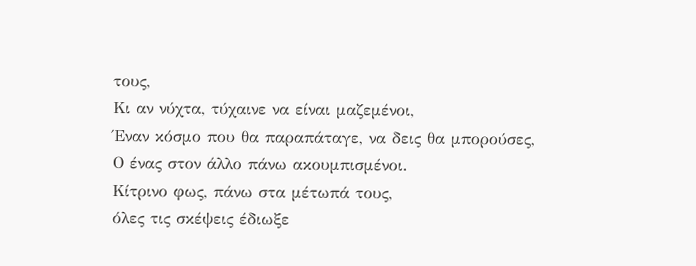τους,
Κι αν νύχτα, τύχαινε να είναι μαζεμένοι,
Έναν κόσμο που θα παραπάταγε, να δεις θα μπορούσες,
Ο ένας στον άλλο πάνω ακουμπισμένοι.
Κίτρινο φως, πάνω στα μέτωπά τους,
όλες τις σκέψεις έδιωξε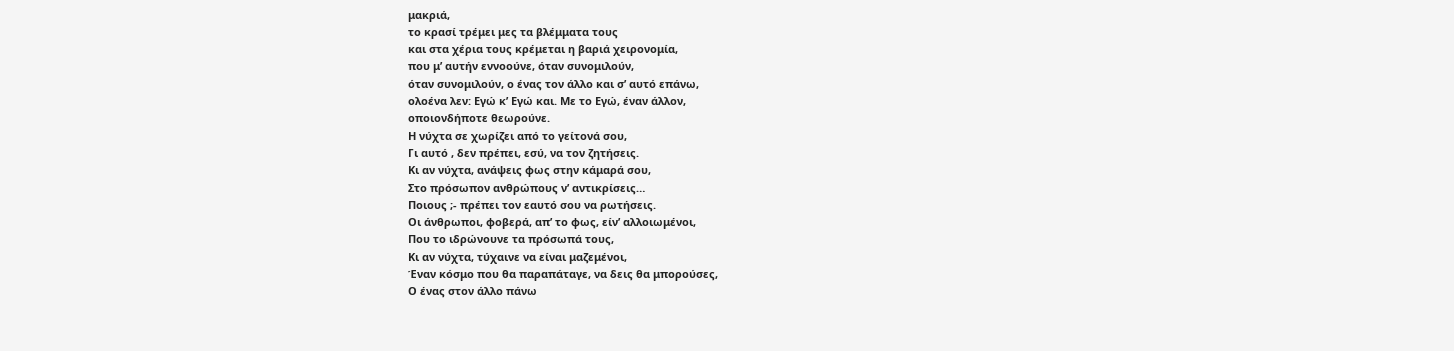μακριά,
το κρασί τρέμει μες τα βλέμματα τους
και στα χέρια τους κρέμεται η βαριά χειρονομία,
που μ’ αυτήν εννοούνε, όταν συνομιλούν,
όταν συνομιλούν, ο ένας τον άλλο και σ’ αυτό επάνω,
ολοένα λεν: Εγώ κ’ Εγώ και. Με το Εγώ, έναν άλλον,
οποιονδήποτε θεωρούνε.
Η νύχτα σε χωρίζει από το γείτονά σου,
Γι αυτό , δεν πρέπει, εσύ, να τον ζητήσεις.
Κι αν νύχτα, ανάψεις φως στην κάμαρά σου,
Στο πρόσωπον ανθρώπους ν’ αντικρίσεις…
Ποιους ;- πρέπει τον εαυτό σου να ρωτήσεις.
Οι άνθρωποι, φοβερά, απ’ το φως, είν’ αλλοιωμένοι,
Που το ιδρώνουνε τα πρόσωπά τους,
Κι αν νύχτα, τύχαινε να είναι μαζεμένοι,
Έναν κόσμο που θα παραπάταγε, να δεις θα μπορούσες,
Ο ένας στον άλλο πάνω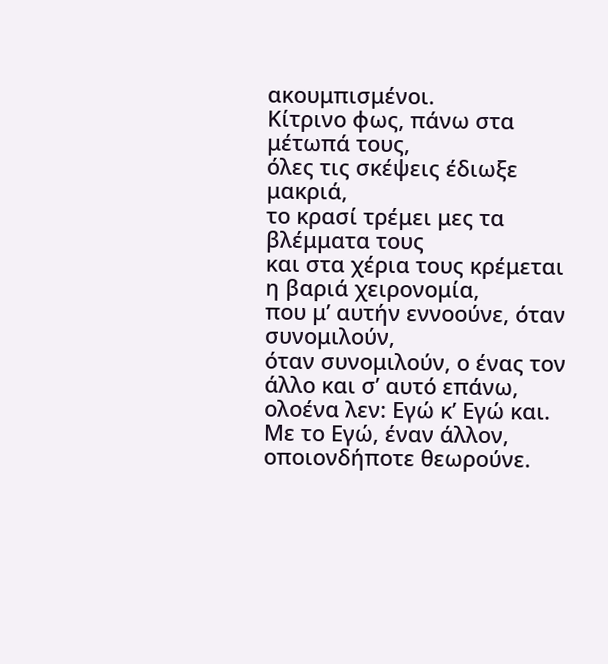ακουμπισμένοι.
Κίτρινο φως, πάνω στα μέτωπά τους,
όλες τις σκέψεις έδιωξε μακριά,
το κρασί τρέμει μες τα βλέμματα τους
και στα χέρια τους κρέμεται η βαριά χειρονομία,
που μ’ αυτήν εννοούνε, όταν συνομιλούν,
όταν συνομιλούν, ο ένας τον άλλο και σ’ αυτό επάνω,
ολοένα λεν: Εγώ κ’ Εγώ και. Με το Εγώ, έναν άλλον,
οποιονδήποτε θεωρούνε.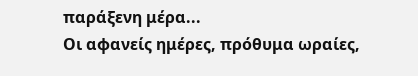παράξενη μέρα...
Οι αφανείς ημέρες, πρόθυμα ωραίες,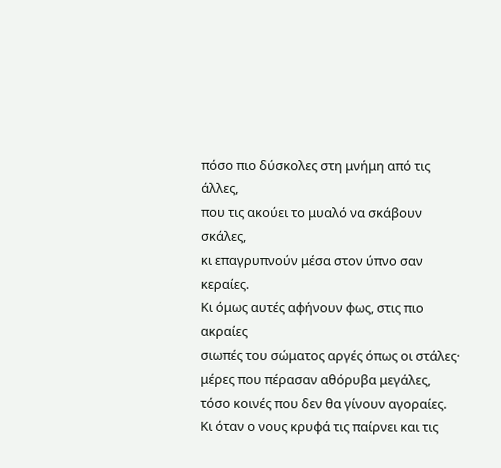πόσο πιο δύσκολες στη μνήμη από τις άλλες,
που τις ακούει το μυαλό να σκάβουν σκάλες,
κι επαγρυπνούν μέσα στον ύπνο σαν κεραίες.
Κι όμως αυτές αφήνουν φως, στις πιο ακραίες
σιωπές του σώματος αργές όπως οι στάλες·
μέρες που πέρασαν αθόρυβα μεγάλες,
τόσο κοινές που δεν θα γίνουν αγοραίες.
Κι όταν ο νους κρυφά τις παίρνει και τις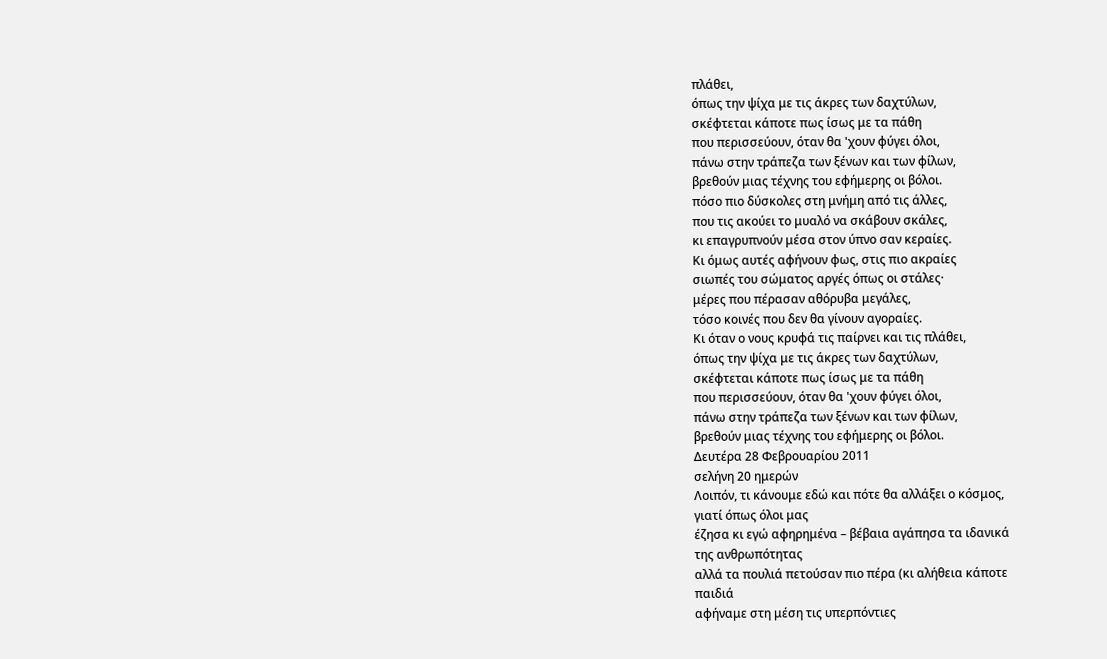πλάθει,
όπως την ψίχα με τις άκρες των δαχτύλων,
σκέφτεται κάποτε πως ίσως με τα πάθη
που περισσεύουν, όταν θα 'χουν φύγει όλοι,
πάνω στην τράπεζα των ξένων και των φίλων,
βρεθούν μιας τέχνης του εφήμερης οι βόλοι.
πόσο πιο δύσκολες στη μνήμη από τις άλλες,
που τις ακούει το μυαλό να σκάβουν σκάλες,
κι επαγρυπνούν μέσα στον ύπνο σαν κεραίες.
Κι όμως αυτές αφήνουν φως, στις πιο ακραίες
σιωπές του σώματος αργές όπως οι στάλες·
μέρες που πέρασαν αθόρυβα μεγάλες,
τόσο κοινές που δεν θα γίνουν αγοραίες.
Κι όταν ο νους κρυφά τις παίρνει και τις πλάθει,
όπως την ψίχα με τις άκρες των δαχτύλων,
σκέφτεται κάποτε πως ίσως με τα πάθη
που περισσεύουν, όταν θα 'χουν φύγει όλοι,
πάνω στην τράπεζα των ξένων και των φίλων,
βρεθούν μιας τέχνης του εφήμερης οι βόλοι.
Δευτέρα 28 Φεβρουαρίου 2011
σελήνη 20 ημερών
Λοιπόν, τι κάνουμε εδώ και πότε θα αλλάξει ο κόσμος,
γιατί όπως όλοι μας
έζησα κι εγώ αφηρημένα – βέβαια αγάπησα τα ιδανικά
της ανθρωπότητας
αλλά τα πουλιά πετούσαν πιο πέρα (κι αλήθεια κάποτε
παιδιά
αφήναμε στη μέση τις υπερπόντιες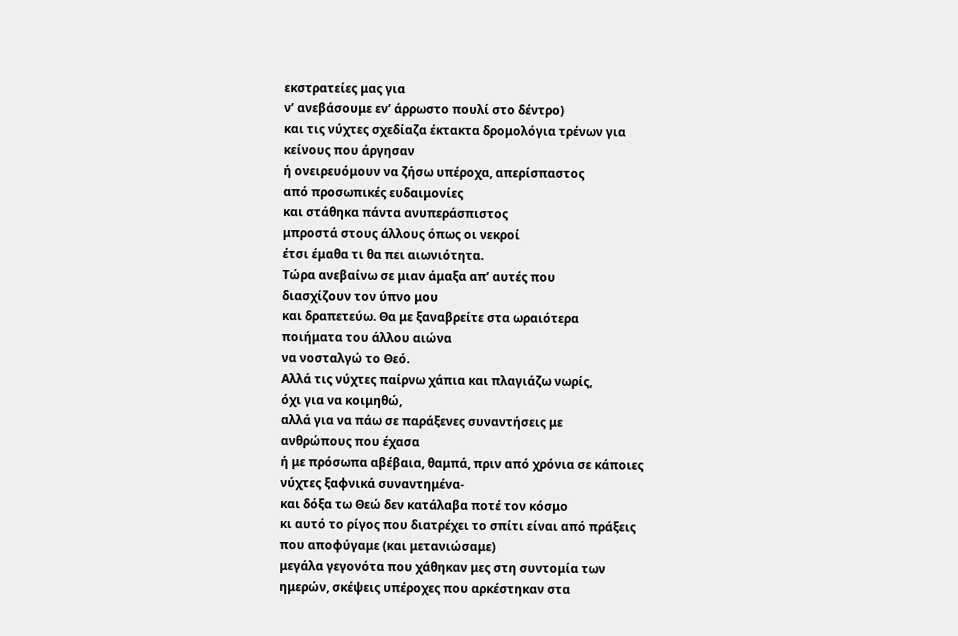εκστρατείες μας για
ν’ ανεβάσουμε εν’ άρρωστο πουλί στο δέντρο)
και τις νύχτες σχεδίαζα έκτακτα δρομολόγια τρένων για
κείνους που άργησαν
ή ονειρευόμουν να ζήσω υπέροχα, απερίσπαστος
από προσωπικές ευδαιμονίες
και στάθηκα πάντα ανυπεράσπιστος
μπροστά στους άλλους όπως οι νεκροί
έτσι έμαθα τι θα πει αιωνιότητα.
Τώρα ανεβαίνω σε μιαν άμαξα απ’ αυτές που
διασχίζουν τον ύπνο μου
και δραπετεύω. Θα με ξαναβρείτε στα ωραιότερα
ποιήματα του άλλου αιώνα
να νοσταλγώ το Θεό.
Αλλά τις νύχτες παίρνω χάπια και πλαγιάζω νωρίς,
όχι για να κοιμηθώ,
αλλά για να πάω σε παράξενες συναντήσεις με
ανθρώπους που έχασα
ή με πρόσωπα αβέβαια, θαμπά, πριν από χρόνια σε κάποιες
νύχτες ξαφνικά συναντημένα-
και δόξα τω Θεώ δεν κατάλαβα ποτέ τον κόσμο
κι αυτό το ρίγος που διατρέχει το σπίτι είναι από πράξεις
που αποφύγαμε (και μετανιώσαμε)
μεγάλα γεγονότα που χάθηκαν μες στη συντομία των
ημερών, σκέψεις υπέροχες που αρκέστηκαν στα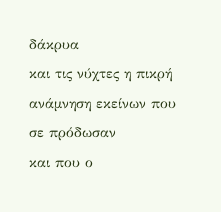δάκρυα
και τις νύχτες η πικρή ανάμνηση εκείνων που σε πρόδωσαν
και που ο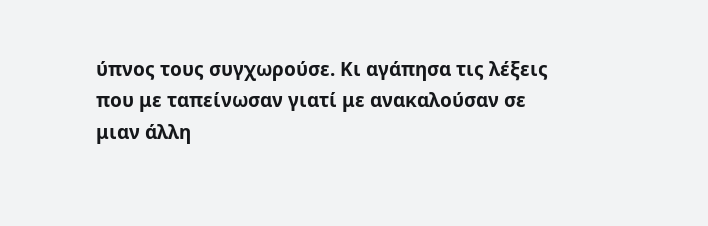ύπνος τους συγχωρούσε. Κι αγάπησα τις λέξεις
που με ταπείνωσαν γιατί με ανακαλούσαν σε
μιαν άλλη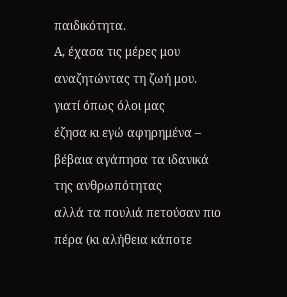παιδικότητα.
Α, έχασα τις μέρες μου αναζητώντας τη ζωή μου.
γιατί όπως όλοι μας
έζησα κι εγώ αφηρημένα – βέβαια αγάπησα τα ιδανικά
της ανθρωπότητας
αλλά τα πουλιά πετούσαν πιο πέρα (κι αλήθεια κάποτε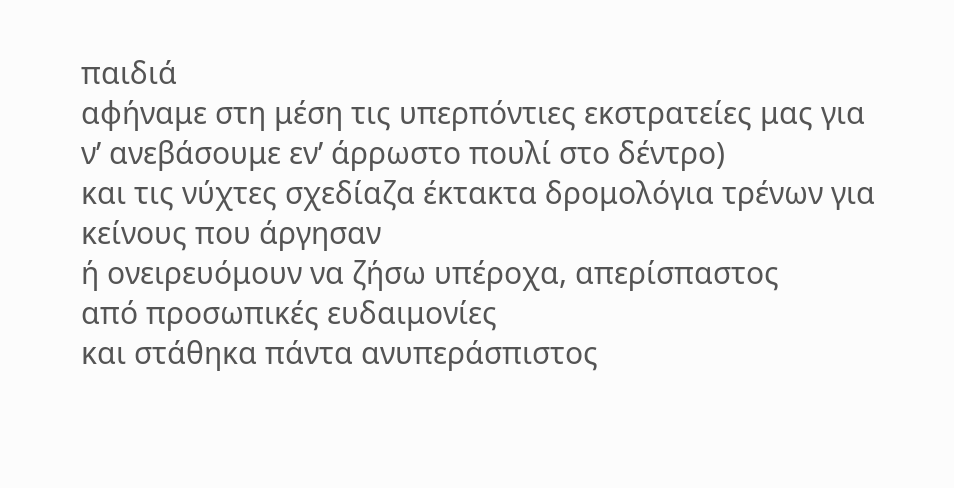παιδιά
αφήναμε στη μέση τις υπερπόντιες εκστρατείες μας για
ν’ ανεβάσουμε εν’ άρρωστο πουλί στο δέντρο)
και τις νύχτες σχεδίαζα έκτακτα δρομολόγια τρένων για
κείνους που άργησαν
ή ονειρευόμουν να ζήσω υπέροχα, απερίσπαστος
από προσωπικές ευδαιμονίες
και στάθηκα πάντα ανυπεράσπιστος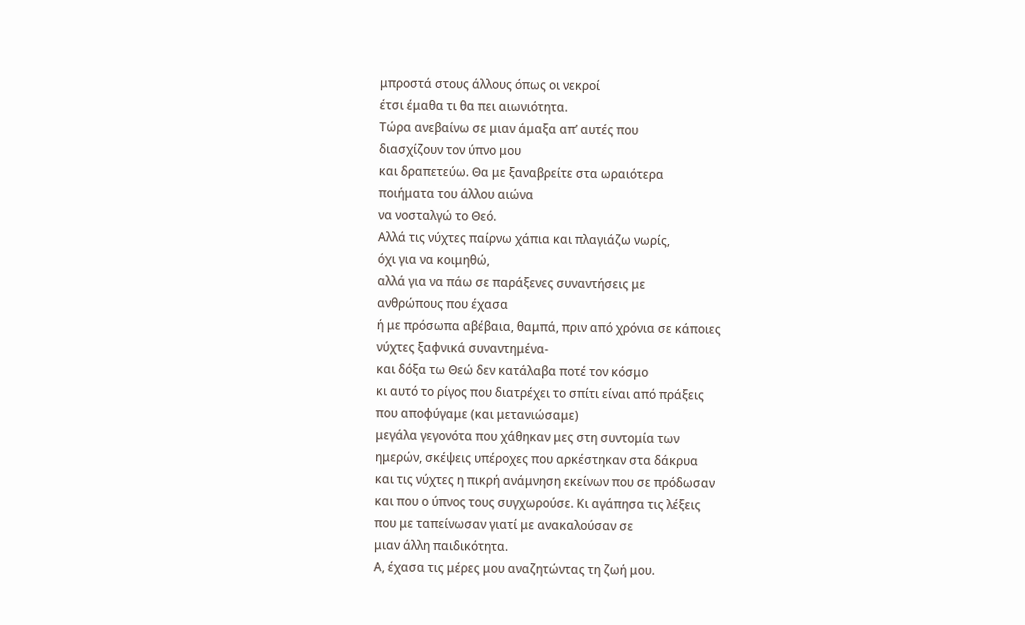μπροστά στους άλλους όπως οι νεκροί
έτσι έμαθα τι θα πει αιωνιότητα.
Τώρα ανεβαίνω σε μιαν άμαξα απ’ αυτές που
διασχίζουν τον ύπνο μου
και δραπετεύω. Θα με ξαναβρείτε στα ωραιότερα
ποιήματα του άλλου αιώνα
να νοσταλγώ το Θεό.
Αλλά τις νύχτες παίρνω χάπια και πλαγιάζω νωρίς,
όχι για να κοιμηθώ,
αλλά για να πάω σε παράξενες συναντήσεις με
ανθρώπους που έχασα
ή με πρόσωπα αβέβαια, θαμπά, πριν από χρόνια σε κάποιες
νύχτες ξαφνικά συναντημένα-
και δόξα τω Θεώ δεν κατάλαβα ποτέ τον κόσμο
κι αυτό το ρίγος που διατρέχει το σπίτι είναι από πράξεις
που αποφύγαμε (και μετανιώσαμε)
μεγάλα γεγονότα που χάθηκαν μες στη συντομία των
ημερών, σκέψεις υπέροχες που αρκέστηκαν στα δάκρυα
και τις νύχτες η πικρή ανάμνηση εκείνων που σε πρόδωσαν
και που ο ύπνος τους συγχωρούσε. Κι αγάπησα τις λέξεις
που με ταπείνωσαν γιατί με ανακαλούσαν σε
μιαν άλλη παιδικότητα.
Α, έχασα τις μέρες μου αναζητώντας τη ζωή μου.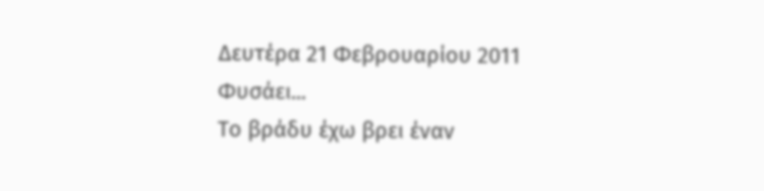Δευτέρα 21 Φεβρουαρίου 2011
Φυσάει...
Το βράδυ έχω βρει έναν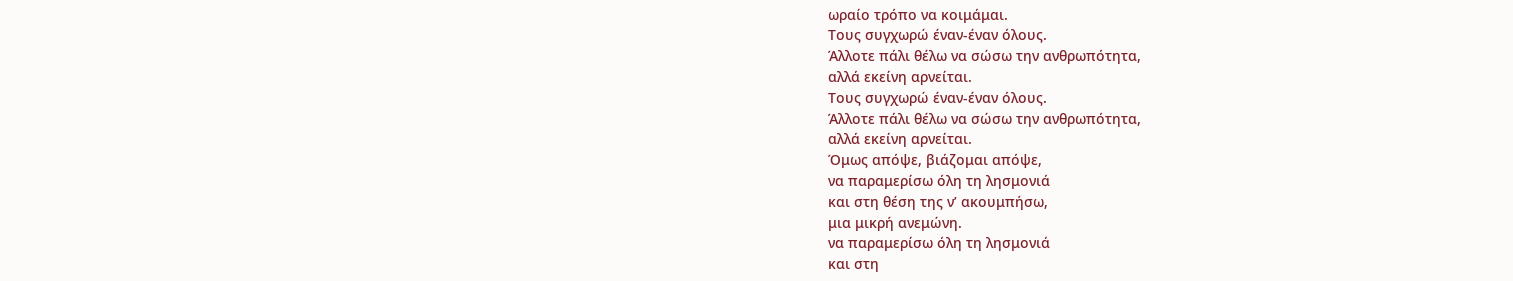ωραίο τρόπο να κοιμάμαι.
Τους συγχωρώ έναν-έναν όλους.
Άλλοτε πάλι θέλω να σώσω την ανθρωπότητα,
αλλά εκείνη αρνείται.
Τους συγχωρώ έναν-έναν όλους.
Άλλοτε πάλι θέλω να σώσω την ανθρωπότητα,
αλλά εκείνη αρνείται.
Όμως απόψε, βιάζομαι απόψε,
να παραμερίσω όλη τη λησμονιά
και στη θέση της ν’ ακουμπήσω,
μια μικρή ανεμώνη.
να παραμερίσω όλη τη λησμονιά
και στη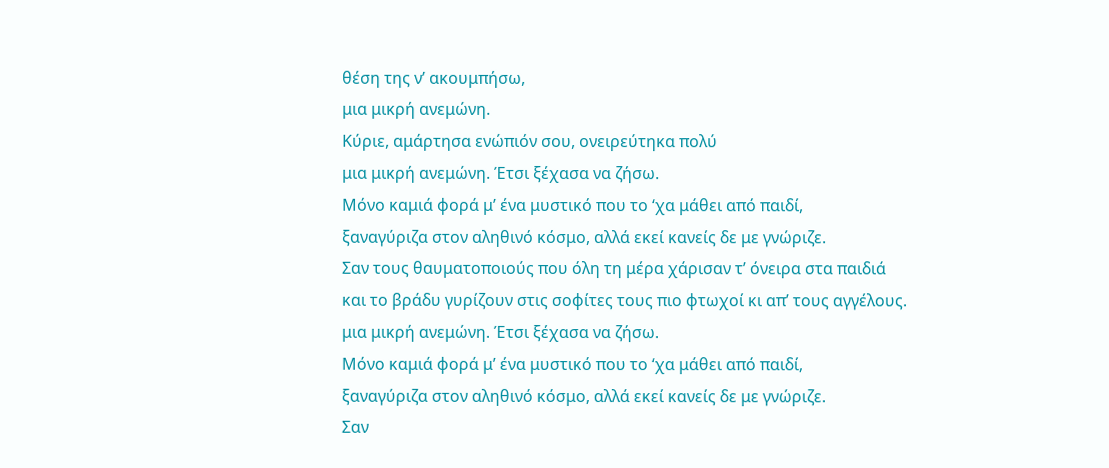θέση της ν’ ακουμπήσω,
μια μικρή ανεμώνη.
Κύριε, αμάρτησα ενώπιόν σου, ονειρεύτηκα πολύ
μια μικρή ανεμώνη. Έτσι ξέχασα να ζήσω.
Μόνο καμιά φορά μ’ ένα μυστικό που το ‘χα μάθει από παιδί,
ξαναγύριζα στον αληθινό κόσμο, αλλά εκεί κανείς δε με γνώριζε.
Σαν τους θαυματοποιούς που όλη τη μέρα χάρισαν τ’ όνειρα στα παιδιά
και το βράδυ γυρίζουν στις σοφίτες τους πιο φτωχοί κι απ’ τους αγγέλους.
μια μικρή ανεμώνη. Έτσι ξέχασα να ζήσω.
Μόνο καμιά φορά μ’ ένα μυστικό που το ‘χα μάθει από παιδί,
ξαναγύριζα στον αληθινό κόσμο, αλλά εκεί κανείς δε με γνώριζε.
Σαν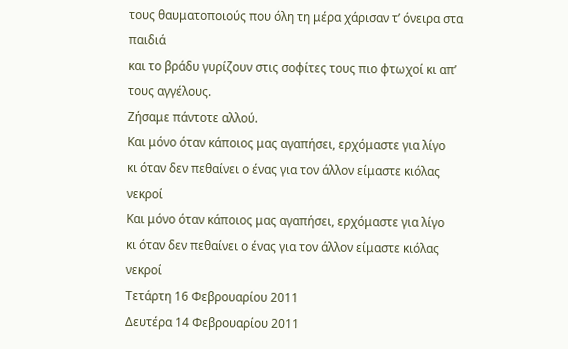τους θαυματοποιούς που όλη τη μέρα χάρισαν τ’ όνειρα στα παιδιά
και το βράδυ γυρίζουν στις σοφίτες τους πιο φτωχοί κι απ’ τους αγγέλους.
Ζήσαμε πάντοτε αλλού.
Και μόνο όταν κάποιος μας αγαπήσει, ερχόμαστε για λίγο
κι όταν δεν πεθαίνει ο ένας για τον άλλον είμαστε κιόλας νεκροί
Και μόνο όταν κάποιος μας αγαπήσει, ερχόμαστε για λίγο
κι όταν δεν πεθαίνει ο ένας για τον άλλον είμαστε κιόλας νεκροί
Τετάρτη 16 Φεβρουαρίου 2011
Δευτέρα 14 Φεβρουαρίου 2011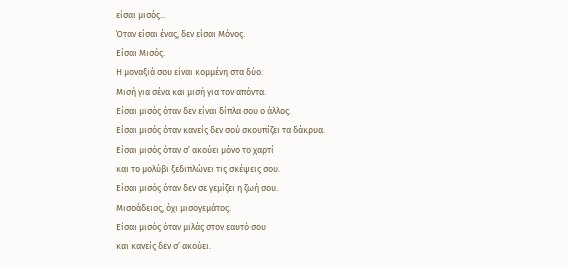είσαι μισός...
Όταν είσαι ένας, δεν είσαι Μόνος.
Είσαι Μισός.
Η μοναξιά σου είναι κομμένη στα δύο.
Μισή για σένα και μισή για τον απόντα.
Είσαι μισός όταν δεν είναι δίπλα σου ο άλλος.
Είσαι μισός όταν κανείς δεν σού σκουπίζει τα δάκρυα.
Είσαι μισός όταν σ’ ακούει μόνο το χαρτί
και το μολύβι ξεδιπλώνει τις σκέψεις σου.
Είσαι μισός όταν δεν σε γεμίζει η ζωή σου.
Μισοάδειος, όχι μισογεμάτος.
Είσαι μισός όταν μιλάς στον εαυτό σου
και κανείς δεν σ’ ακούει.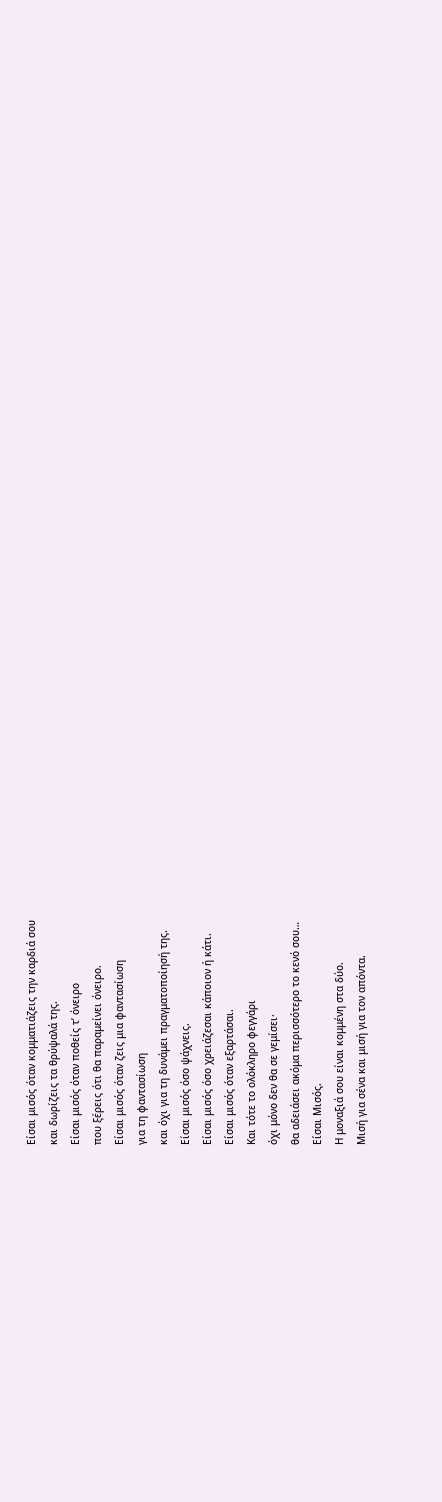Είσαι μισός όταν κομματιάζεις την καρδιά σου
και δωρίζεις τα θρύψαλά της.
Είσαι μισός όταν ποθείς τ’ όνειρο
που ξέρεις ότι θα παραμείνει όνειρο.
Είσαι μισός όταν ζεις μια φαντασίωση
για τη φαντασίωση
και όχι για τη δυνάμει πραγματοποίησή της.
Είσαι μισός όσο ψάχνεις.
Είσαι μισός όσο χρειάζεσαι κάποιον ή κάτι.
Είσαι μισός όταν εξαρτάσαι.
Και τότε το ολόκληρο φεγγάρι
όχι μόνο δεν θα σε γεμίσει·
θα αδειάσει ακόμα περισσότερο το κενό σου…
Είσαι Μισός.
Η μοναξιά σου είναι κομμένη στα δύο.
Μισή για σένα και μισή για τον απόντα.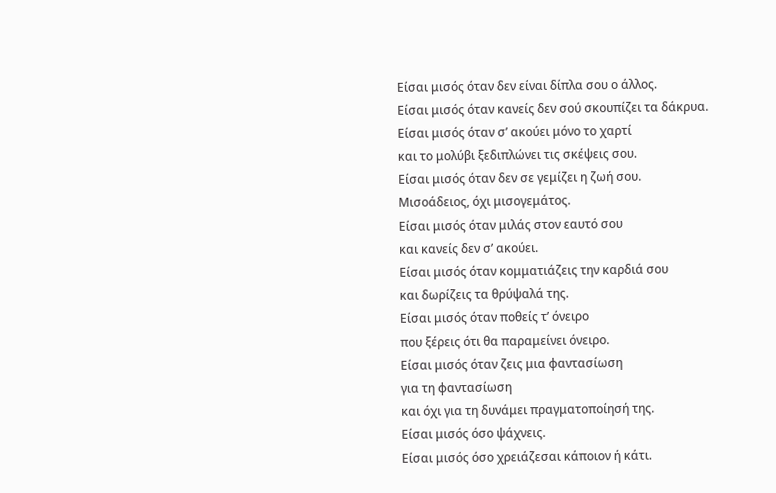Είσαι μισός όταν δεν είναι δίπλα σου ο άλλος.
Είσαι μισός όταν κανείς δεν σού σκουπίζει τα δάκρυα.
Είσαι μισός όταν σ’ ακούει μόνο το χαρτί
και το μολύβι ξεδιπλώνει τις σκέψεις σου.
Είσαι μισός όταν δεν σε γεμίζει η ζωή σου.
Μισοάδειος, όχι μισογεμάτος.
Είσαι μισός όταν μιλάς στον εαυτό σου
και κανείς δεν σ’ ακούει.
Είσαι μισός όταν κομματιάζεις την καρδιά σου
και δωρίζεις τα θρύψαλά της.
Είσαι μισός όταν ποθείς τ’ όνειρο
που ξέρεις ότι θα παραμείνει όνειρο.
Είσαι μισός όταν ζεις μια φαντασίωση
για τη φαντασίωση
και όχι για τη δυνάμει πραγματοποίησή της.
Είσαι μισός όσο ψάχνεις.
Είσαι μισός όσο χρειάζεσαι κάποιον ή κάτι.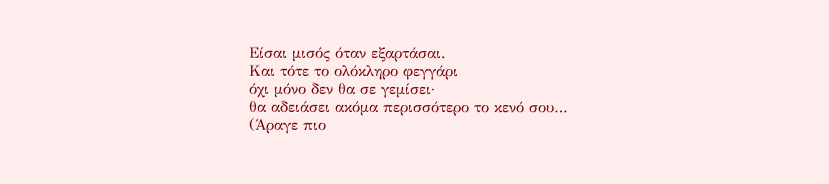Είσαι μισός όταν εξαρτάσαι.
Και τότε το ολόκληρο φεγγάρι
όχι μόνο δεν θα σε γεμίσει·
θα αδειάσει ακόμα περισσότερο το κενό σου…
(Άραγε πιο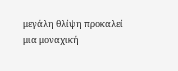μεγάλη θλίψη προκαλεί
μια μοναχική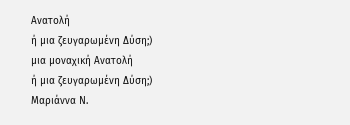Ανατολή
ή μια ζευγαρωμένη Δύση;)
μια μοναχική Ανατολή
ή μια ζευγαρωμένη Δύση;)
Μαριάννα Ν.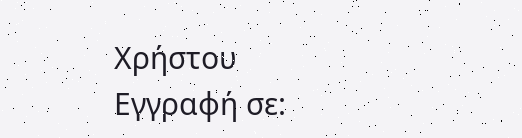Χρήστου
Εγγραφή σε: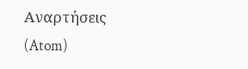Αναρτήσεις (Atom)